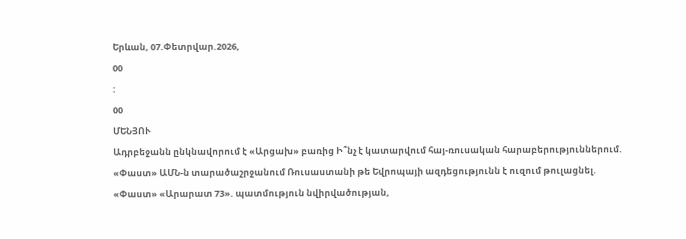Երևան, 07.Փետրվար.2026,
00
:
00
ՄԵՆՅՈՒ
Ադրբեջանն ընկնավորում է «Արցախ» բառից Ի՞նչ է կատարվում հայ-ռուսական հարաբերություններում. «Փաստ» ԱՄՆ-ն տարածաշրջանում Ռուսաստանի թե Եվրոպայի ազդեցությունն է ուզում թուլացնել. «Փաստ» «Արարատ 73». պատմություն նվիրվածության,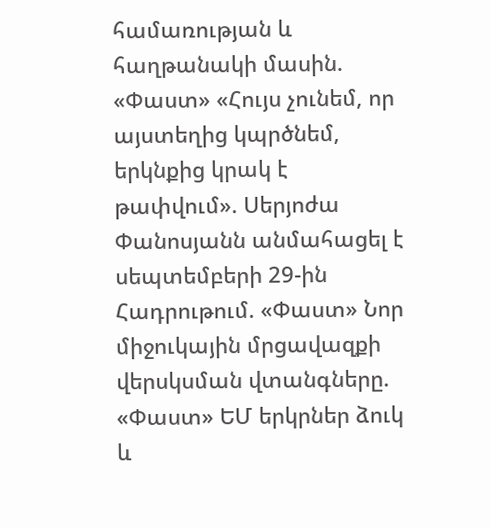համառության և հաղթանակի մասին. «Փաստ» «Հույս չունեմ, որ այստեղից կպրծնեմ, երկնքից կրակ է թափվում». Սերյոժա Փանոսյանն անմահացել է սեպտեմբերի 29-ին Հադրութում. «Փաստ» Նոր միջուկային մրցավազքի վերսկսման վտանգները. «Փաստ» ԵՄ երկրներ ձուկ և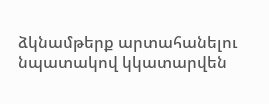ձկնամթերք արտահանելու նպատակով կկատարվեն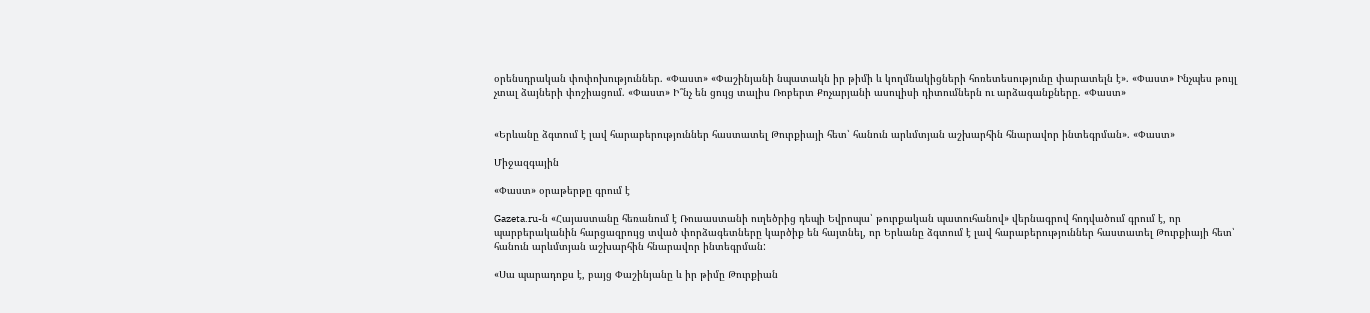օրենսդրական փոփոխություններ. «Փաստ» «Փաշինյանի նպատակն իր թիմի և կողմնակիցների հոռետեսությունը փարատելն է». «Փաստ» Ինչպես թույլ չտալ ձայների փոշիացում. «Փաստ» Ի՞նչ են ցույց տալիս Ռոբերտ Քոչարյանի ասուլիսի դիտումներն ու արձագանքները. «Փաստ»


«Երևանը ձգտում է լավ հարաբերություններ հաստատել Թուրքիայի հետ՝ հանուն արևմտյան աշխարհին հնարավոր ինտեգրման». «Փաստ»

Միջազգային

«Փաստ» օրաթերթը գրում է

Gazeta.ru-ն «Հայաստանը հեռանում է Ռուսաստանի ուղեծրից դեպի Եվրոպա՝ թուրքական պատուհանով» վերնագրով հոդվածում գրում է, որ պարբերականին հարցազրույց տված փորձագետները կարծիք են հայտնել, որ Երևանը ձգտում է լավ հարաբերություններ հաստատել Թուրքիայի հետ՝ հանուն արևմտյան աշխարհին հնարավոր ինտեգրման:

«Սա պարադոքս է, բայց Փաշինյանը և իր թիմը Թուրքիան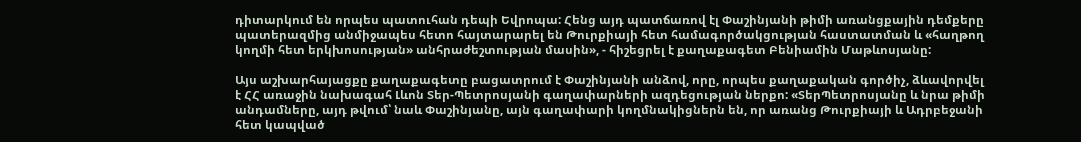դիտարկում են որպես պատուհան դեպի Եվրոպա: Հենց այդ պատճառով էլ Փաշինյանի թիմի առանցքային դեմքերը պատերազմից անմիջապես հետո հայտարարել են Թուրքիայի հետ համագործակցության հաստատման և «հաղթող կողմի հետ երկխոսության» անհրաժեշտության մասին», - հիշեցրել է քաղաքագետ Բենիամին Մաթևոսյանը:

Այս աշխարհայացքը քաղաքագետը բացատրում է Փաշինյանի անձով, որը, որպես քաղաքական գործիչ, ձևավորվել է ՀՀ առաջին նախագահ Լևոն Տեր-Պետրոսյանի գաղափարների ազդեցության ներքո: «ՏերՊետրոսյանը և նրա թիմի անդամները, այդ թվում՝ նաև Փաշինյանը, այն գաղափարի կողմնակիցներն են, որ առանց Թուրքիայի և Ադրբեջանի հետ կապված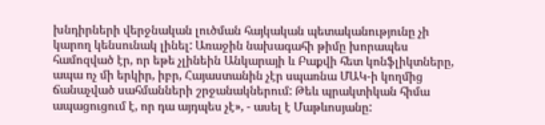խնդիրների վերջնական լուծման հայկական պետականությունը չի կարող կենսունակ լինել: Առաջին նախագահի թիմը խորապես համոզված էր, որ եթե չլինեին Անկարայի և Բաքվի հետ կոնֆլիկտները, ապա ոչ մի երկիր, իբր, Հայաստանին չէր սպառնա ՄԱԿ-ի կողմից ճանաչված սահմանների շրջանակներում: Թեև պրակտիկան հիմա ապացուցում է, որ դա այդպես չէ», - ասել է Մաթևոսյանը: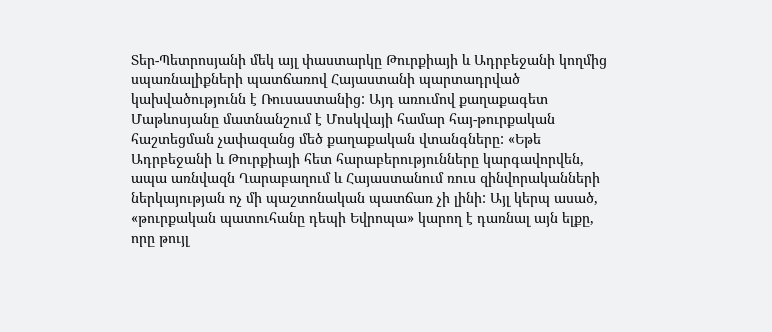Տեր-Պետրոսյանի մեկ այլ փաստարկը Թուրքիայի և Ադրբեջանի կողմից սպառնալիքների պատճառով Հայաստանի պարտադրված կախվածությունն է Ռուսաստանից: Այդ առումով քաղաքագետ Մաթևոսյանը մատնանշում է Մոսկվայի համար հայ-թուրքական հաշտեցման չափազանց մեծ քաղաքական վտանգները: «Եթե Ադրբեջանի և Թուրքիայի հետ հարաբերությունները կարգավորվեն, ապա առնվազն Ղարաբաղում և Հայաստանում ռուս զինվորականների ներկայության ոչ մի պաշտոնական պատճառ չի լինի: Այլ կերպ ասած, «թուրքական պատուհանը դեպի Եվրոպա» կարող է դառնալ այն ելքը, որը թույլ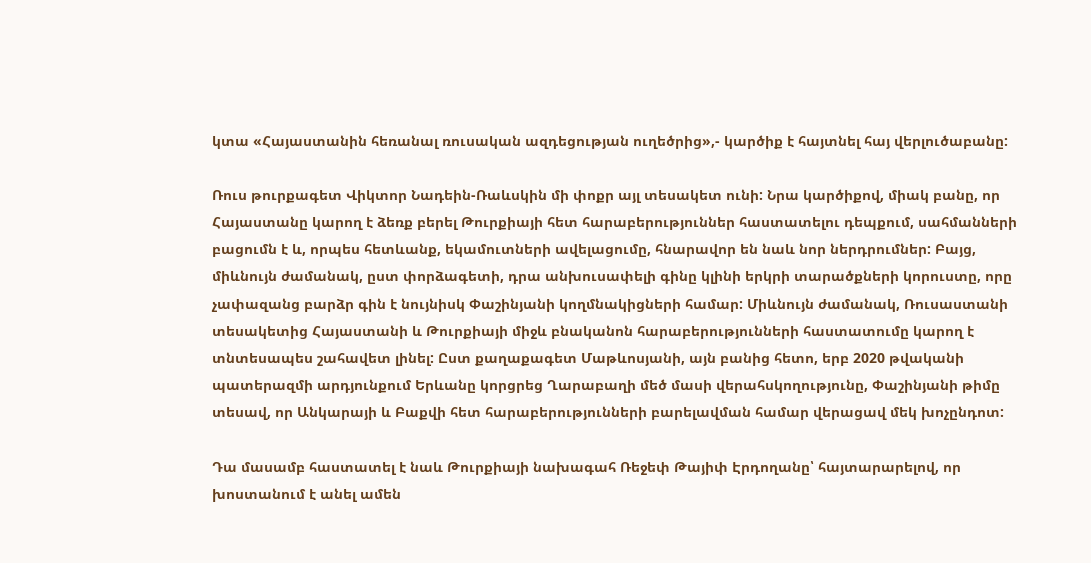կտա «Հայաստանին հեռանալ ռուսական ազդեցության ուղեծրից»,- կարծիք է հայտնել հայ վերլուծաբանը:

Ռուս թուրքագետ Վիկտոր Նադեին-Ռաևսկին մի փոքր այլ տեսակետ ունի: Նրա կարծիքով, միակ բանը, որ Հայաստանը կարող է ձեռք բերել Թուրքիայի հետ հարաբերություններ հաստատելու դեպքում, սահմանների բացումն է և, որպես հետևանք, եկամուտների ավելացումը, հնարավոր են նաև նոր ներդրումներ: Բայց, միևնույն ժամանակ, ըստ փորձագետի, դրա անխուսափելի գինը կլինի երկրի տարածքների կորուստը, որը չափազանց բարձր գին է նույնիսկ Փաշինյանի կողմնակիցների համար: Միևնույն ժամանակ, Ռուսաստանի տեսակետից Հայաստանի և Թուրքիայի միջև բնականոն հարաբերությունների հաստատումը կարող է տնտեսապես շահավետ լինել: Ըստ քաղաքագետ Մաթևոսյանի, այն բանից հետո, երբ 2020 թվականի պատերազմի արդյունքում Երևանը կորցրեց Ղարաբաղի մեծ մասի վերահսկողությունը, Փաշինյանի թիմը տեսավ, որ Անկարայի և Բաքվի հետ հարաբերությունների բարելավման համար վերացավ մեկ խոչընդոտ:

Դա մասամբ հաստատել է նաև Թուրքիայի նախագահ Ռեջեփ Թայիփ Էրդողանը՝ հայտարարելով, որ խոստանում է անել ամեն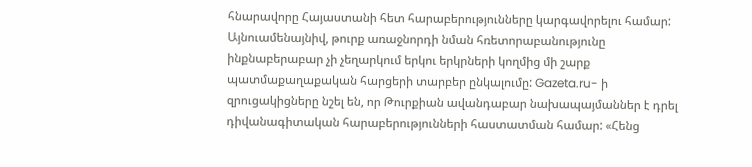հնարավորը Հայաստանի հետ հարաբերությունները կարգավորելու համար: Այնուամենայնիվ, թուրք առաջնորդի նման հռետորաբանությունը ինքնաբերաբար չի չեղարկում երկու երկրների կողմից մի շարք պատմաքաղաքական հարցերի տարբեր ընկալումը: Gazeta.ru- ի զրուցակիցները նշել են, որ Թուրքիան ավանդաբար նախապայմաններ է դրել դիվանագիտական հարաբերությունների հաստատման համար: «Հենց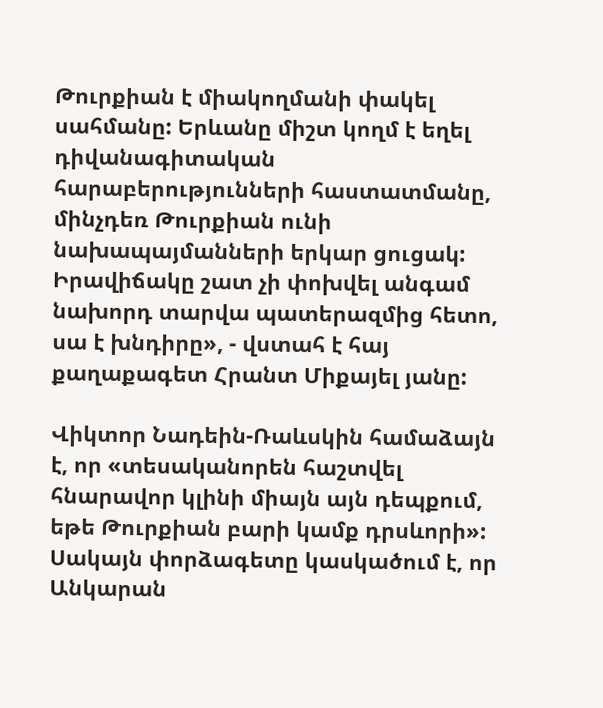Թուրքիան է միակողմանի փակել սահմանը: Երևանը միշտ կողմ է եղել դիվանագիտական հարաբերությունների հաստատմանը, մինչդեռ Թուրքիան ունի նախապայմանների երկար ցուցակ: Իրավիճակը շատ չի փոխվել անգամ նախորդ տարվա պատերազմից հետո, սա է խնդիրը», - վստահ է հայ քաղաքագետ Հրանտ Միքայել յանը:

Վիկտոր Նադեին-Ռաևսկին համաձայն է, որ «տեսականորեն հաշտվել հնարավոր կլինի միայն այն դեպքում, եթե Թուրքիան բարի կամք դրսևորի»: Սակայն փորձագետը կասկածում է, որ Անկարան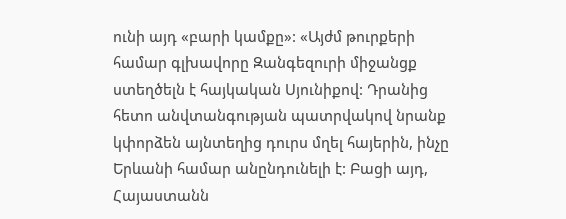ունի այդ «բարի կամքը»: «Այժմ թուրքերի համար գլխավորը Զանգեզուրի միջանցք ստեղծելն է հայկական Սյունիքով: Դրանից հետո անվտանգության պատրվակով նրանք կփորձեն այնտեղից դուրս մղել հայերին, ինչը Երևանի համար անընդունելի է: Բացի այդ, Հայաստանն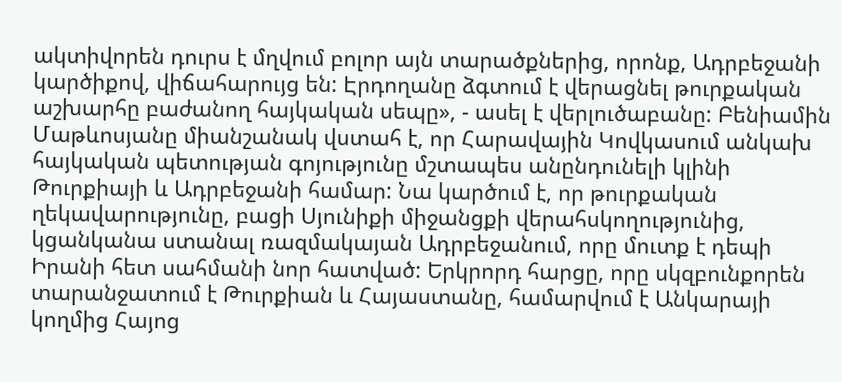ակտիվորեն դուրս է մղվում բոլոր այն տարածքներից, որոնք, Ադրբեջանի կարծիքով, վիճահարույց են: Էրդողանը ձգտում է վերացնել թուրքական աշխարհը բաժանող հայկական սեպը», - ասել է վերլուծաբանը: Բենիամին Մաթևոսյանը միանշանակ վստահ է, որ Հարավային Կովկասում անկախ հայկական պետության գոյությունը մշտապես անընդունելի կլինի Թուրքիայի և Ադրբեջանի համար: Նա կարծում է, որ թուրքական ղեկավարությունը, բացի Սյունիքի միջանցքի վերահսկողությունից, կցանկանա ստանալ ռազմակայան Ադրբեջանում, որը մուտք է դեպի Իրանի հետ սահմանի նոր հատված: Երկրորդ հարցը, որը սկզբունքորեն տարանջատում է Թուրքիան և Հայաստանը, համարվում է Անկարայի կողմից Հայոց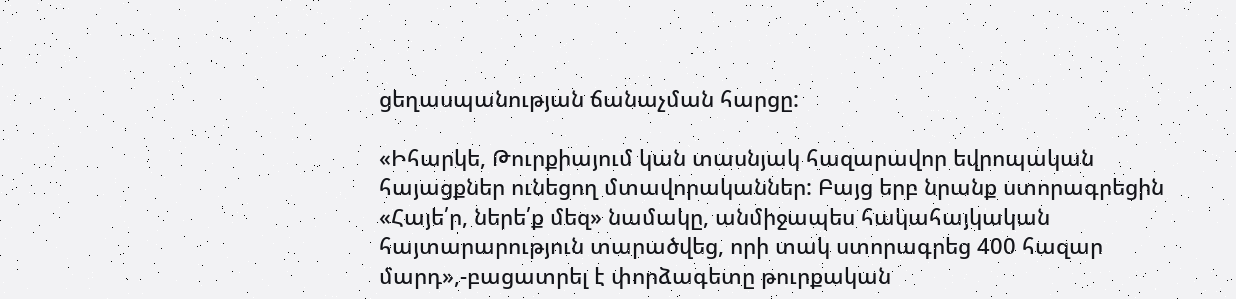ցեղասպանության ճանաչման հարցը:

«Իհարկե, Թուրքիայում կան տասնյակ հազարավոր եվրոպական հայացքներ ունեցող մտավորականներ: Բայց երբ նրանք ստորագրեցին «Հայե՛ր, ներե՛ք մեզ» նամակը, անմիջապես հակահայկական հայտարարություն տարածվեց, որի տակ ստորագրեց 400 հազար մարդ»,-բացատրել է փորձագետը թուրքական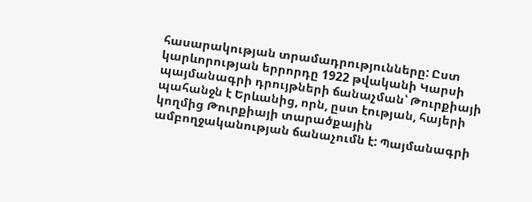հասարակության տրամադրությունները: Ըստ կարևորության երրորդը 1922 թվականի Կարսի պայմանագրի դրույթների ճանաչման՝ Թուրքիայի պահանջն է Երևանից, որն, ըստ էության, հայերի կողմից Թուրքիայի տարածքային ամբողջականության ճանաչումն է: Պայմանագրի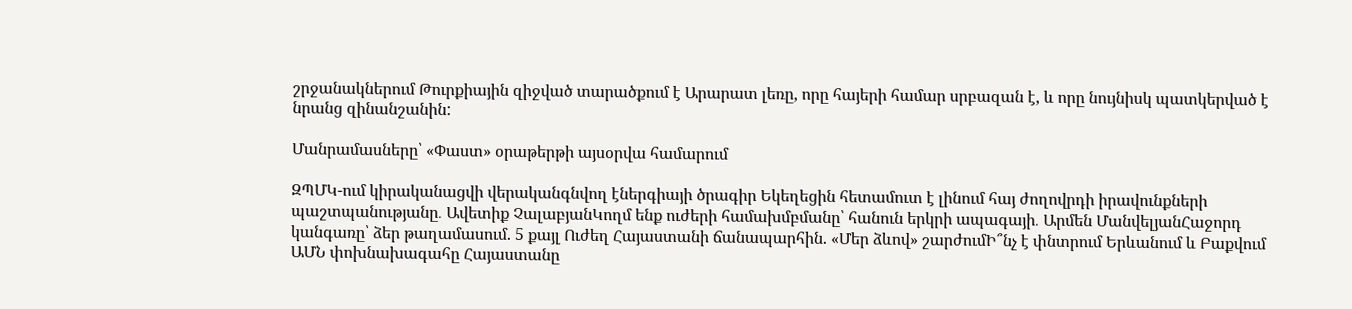շրջանակներում Թուրքիային զիջված տարածքում է Արարատ լեռը, որը հայերի համար սրբազան է, և որը նույնիսկ պատկերված է նրանց զինանշանին:

Մանրամասները՝ «Փաստ» օրաթերթի այսօրվա համարում

ԶՊՄԿ-ում կիրականացվի վերականգնվող էներգիայի ծրագիր Եկեղեցին հետամուտ է լինում հայ ժողովրդի իրավունքների պաշտպանությանը․ Ավետիք ՉալաբյանԿողմ ենք ուժերի համախմբմանը՝ հանուն երկրի ապագայի․ Արմեն ՄանվելյանՀաջորդ կանգառը՝ ձեր թաղամասում. 5 քայլ Ուժեղ Հայաստանի ճանապարհին. «Մեր ձևով» շարժումԻ՞նչ է փնտրում Երևանում և Բաքվում ԱՄՆ փոխնախագահը Հայաստանը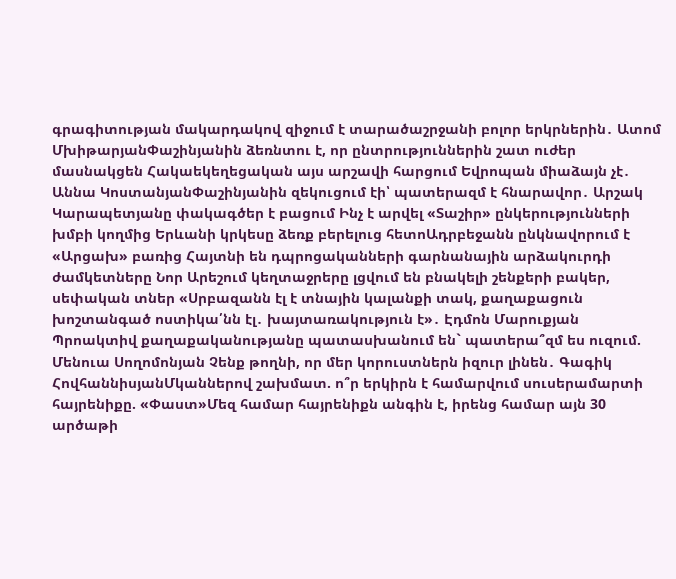գրագիտության մակարդակով զիջում է տարածաշրջանի բոլոր երկրներին․ Ատոմ ՄխիթարյանՓաշինյանին ձեռնտու է, որ ընտրություններին շատ ուժեր մասնակցեն Հակաեկեղեցական այս արշավի հարցում Եվրոպան միաձայն չէ․ Աննա ԿոստանյանՓաշինյանին զեկուցում էի՝ պատերազմ է հնարավոր․ Արշակ Կարապետյանը փակագծեր է բացում Ինչ է արվել «Տաշիր» ընկերությունների խմբի կողմից Երևանի կրկեսը ձեռք բերելուց հետոԱդրբեջանն ընկնավորում է «Արցախ» բառից Հայտնի են դպրոցականների գարնանային արձակուրդի ժամկետները Նոր Արեշում կեղտաջրերը լցվում են բնակելի շենքերի բակեր, սեփական տներ «Սրբազանն էլ է տնային կալանքի տակ, քաղաքացուն խոշտանգած ոստիկա՛նն էլ․ խայտառակություն է»․ Էդմոն Մարուքյան Պրոակտիվ քաղաքականությանը պատասխանում են` պատերա՞զմ ես ուզում. Մենուա Սողոմոնյան Չենք թողնի, որ մեր կորուստներն իզուր լինեն․ Գագիկ ՀովհաննիսյանՄկաններով շախմատ. ո՞ր երկիրն է համարվում սուսերամարտի հայրենիքը. «Փաստ»Մեզ համար հայրենիքն անգին է, իրենց համար այն 30 արծաթի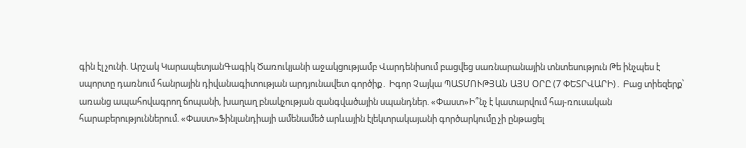գին էլ չունի. Արշակ ԿարապետյանԳագիկ Ծառուկյանի աջակցությամբ Վարդենիսում բացվեց սառնարանային տնտեսություն Թե ինչպես է սպորտը դառնում հանրային դիվանագիտության արդյունավետ գործիք․ Իգոր Չայկա ՊԱՏՄՈՒԹՅԱՆ ԱՅՍ ՕՐԸ (7 ՓԵՏՐՎԱՐԻ)․ Բաց տիեզերք՝ առանց ապահովագրող ճոպանի, խաղաղ բնակչության զանգվածային սպանդներ. «Փաստ»Ի՞նչ է կատարվում հայ-ռուսական հարաբերություններում. «Փաստ»Ֆինլանդիայի ամենամեծ արևային էլեկտրակայանի գործարկումը չի ընթացել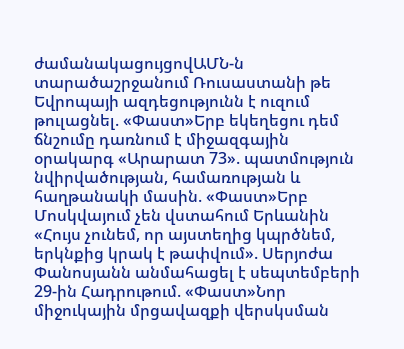ժամանակացույցովԱՄՆ-ն տարածաշրջանում Ռուսաստանի թե Եվրոպայի ազդեցությունն է ուզում թուլացնել. «Փաստ»Երբ եկեղեցու դեմ ճնշումը դառնում է միջազգային օրակարգ «Արարատ 73». պատմություն նվիրվածության, համառության և հաղթանակի մասին. «Փաստ»Երբ Մոսկվայում չեն վստահում Երևանին «Հույս չունեմ, որ այստեղից կպրծնեմ, երկնքից կրակ է թափվում». Սերյոժա Փանոսյանն անմահացել է սեպտեմբերի 29-ին Հադրութում. «Փաստ»Նոր միջուկային մրցավազքի վերսկսման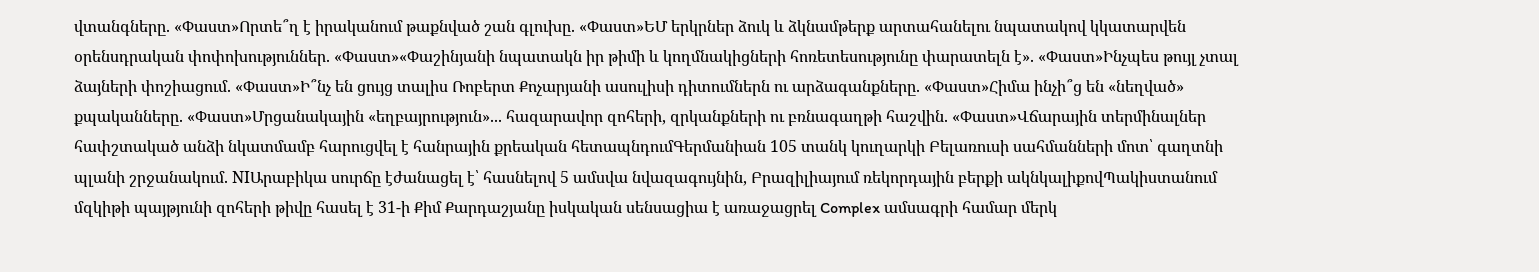վտանգները. «Փաստ»Որտե՞ղ է իրականում թաքնված շան գլուխը. «Փաստ»ԵՄ երկրներ ձուկ և ձկնամթերք արտահանելու նպատակով կկատարվեն օրենսդրական փոփոխություններ. «Փաստ»«Փաշինյանի նպատակն իր թիմի և կողմնակիցների հոռետեսությունը փարատելն է». «Փաստ»Ինչպես թույլ չտալ ձայների փոշիացում. «Փաստ»Ի՞նչ են ցույց տալիս Ռոբերտ Քոչարյանի ասուլիսի դիտումներն ու արձագանքները. «Փաստ»Հիմա ինչի՞ց են «նեղված» քպականները. «Փաստ»Մրցանակային «եղբայրություն»... հազարավոր զոհերի, զրկանքների ու բռնագաղթի հաշվին. «Փաստ»Վճարային տերմինալներ հափշտակած անձի նկատմամբ հարուցվել է հանրային քրեական հետապնդումԳերմանիան 105 տանկ կուղարկի Բելառուսի սահմանների մոտ՝ գաղտնի պլանի շրջանակում. NIԱրաբիկա սուրճը էժանացել է՝ հասնելով 5 ամսվա նվազագույնին, Բրազիլիայում ռեկորդային բերքի ակնկալիքովՊակիստանում մզկիթի պայթյունի զոհերի թիվը հասել է 31-ի Քիմ Քարդաշյանը իսկական սենսացիա է առաջացրել Complex ամսագրի համար մերկ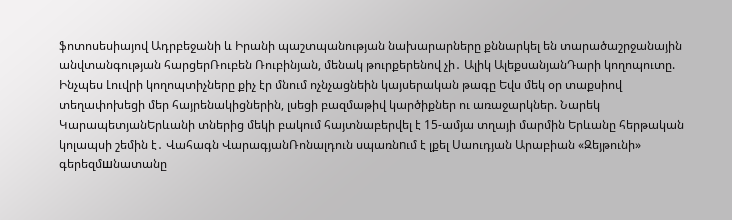ֆոտոսեսիայով Ադրբեջանի և Իրանի պաշտպանության նախարարները քննարկել են տարածաշրջանային անվտանգության հարցերՌուբեն Ռուբինյան, մենակ թուրքերենով չի․ Ալիկ ԱլեքսանյանԴարի կողոպուտը. Ինչպես Լուվրի կողոպտիչները քիչ էր մնում ոչնչացնեին կայսերական թագը Եվս մեկ օր տաքսիով տեղափոխեցի մեր հայրենակիցներին, լսեցի բազմաթիվ կարծիքներ ու առաջարկներ. Նարեկ ԿարապետյանԵրևանի տներից մեկի բակում հայտնաբերվել է 15-ամյա տղայի մարմին Երևանը հերթական կոլապսի շեմին է․ Վահագն ՎարագյանՌոնալդուն սպառնnւմ է լքել Սաուդյան Արաբիան «Զեյթունի» գերեզմшնատանը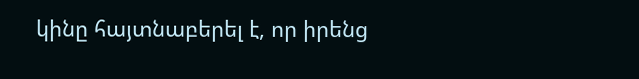կինը հայտնաբերել է, որ իրենց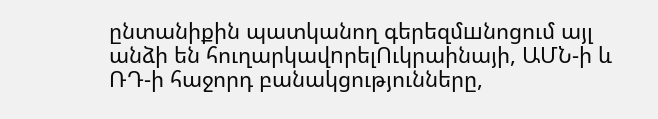ընտանիքին պատկանող գերեզմшնոցում այլ անձի են հուղարկավnրելՈւկրաինայի, ԱՄՆ-ի և ՌԴ-ի հաջորդ բանակցությունները,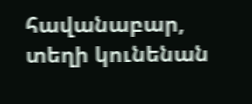հավանաբար, տեղի կունենան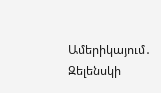Ամերիկայում․ Զելենսկի